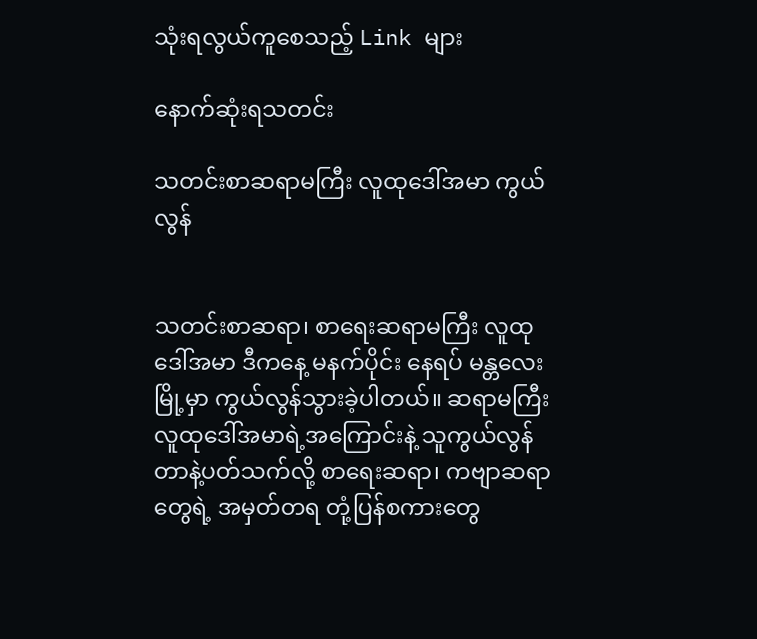သုံးရလွယ်ကူစေသည့် Link များ

နောက်ဆုံးရသတင်း

သတင်းစာဆရာမကြီး လူထုဒေါ်အမာ ကွယ်လွန်


သတင်းစာဆရာ၊ စာရေးဆရာမကြီး လူထု
ဒေါ်အမာ ဒီကနေ့ မနက်ပိုင်း နေရပ် မန္တလေး
မြို့မှာ ကွယ်လွန်သွားခဲ့ပါတယ်။ ဆရာမကြီး
လူထုဒေါ်အမာရဲ့အကြောင်းနဲ့ သူကွယ်လွန်
တာနဲ့ပတ်သက်လို့ စာရေးဆရာ၊ ကဗျာဆရာ
တွေရဲ့ အမှတ်တရ တုံ့ပြန်စကားတွေ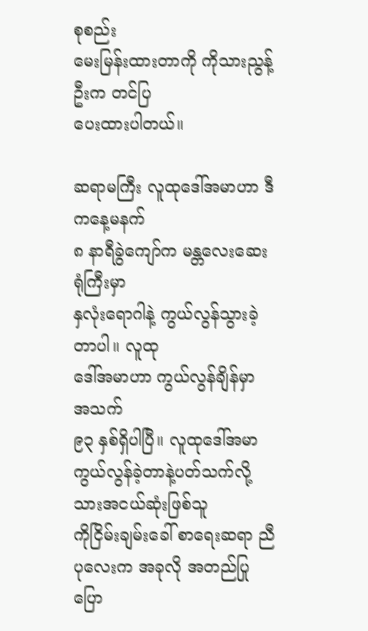စုစည်း
မေးမြန်းထားတာကို ကိုသားညွန့်ဦးက တင်ပြ
ပေးထားပါတယ်။

ဆရာမကြီး လူထုဒေါ်အမာဟာ ဒီကနေ့မနက်
၈ နာရီခွဲကျော်က မန္တလေးဆေးရုံကြီးမှာ
နှလုံးရောဂါနဲ့ ကွယ်လွန်သွားခဲ့တာပါ။ လူထု
ဒေါ်အမာဟာ ကွယ်လွန်ချိန်မှာ အသက်
၉၃ နှစ်ရှိပါပြီ။ လူထုဒေါ်အမာ ကွယ်လွန်ခဲ့တာနဲ့ပတ်သက်လို့ သားအငယ်ဆုံးဖြစ်သူ
ကိုငြိမ်းချမ်းခေါ် စာရေးဆရာ ညီပုလေးက အခုလို အတည်ပြုပြော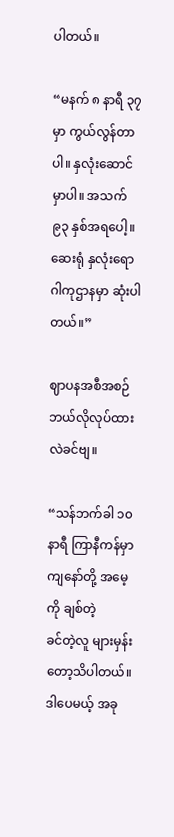ပါတယ်။

“မနက် ၈ နာရီ ၃၇ မှာ ကွယ်လွန်တာပါ။ နှလုံးဆောင်မှာပါ။ အသက် ၉၃ နှစ်အရပေါ့။
ဆေးရုံ နှလုံးရောဂါကုဌာနမှာ ဆုံးပါတယ်။”

ဈာပနအစီအစဉ် ဘယ်လိုလုပ်ထားလဲခင်ဗျ။

“သန်ဘက်ခါ ၁၀ နာရီ ကြာနီကန်မှာ ကျနော်တို့ အမေ့ကို ချစ်တဲ့
ခင်တဲ့လူ များမှန်းတော့သိပါတယ်။ ဒါပေမယ့် အခု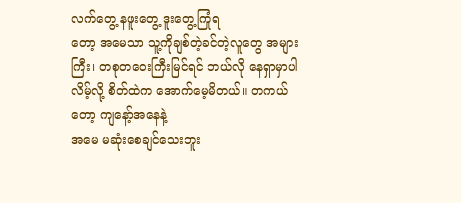လက်တွေ့ နဖူးတွေ့ ဒူးတွေ့ကြုံရ
တော့ အမေသာ သူ့ကိုချစ်တဲ့ခင်တဲ့လူတွေ အများကြီး၊ တစုတဝေးကြီးမြင်ရင် ဘယ်လို နေရှာမှာပါလိမ့်လို့ စိတ်ထဲက အောက်မေ့မိတယ်။ တကယ်တော့ ကျနော့်အနေနဲ့
အမေ မဆုံးစေချင်သေးဘူး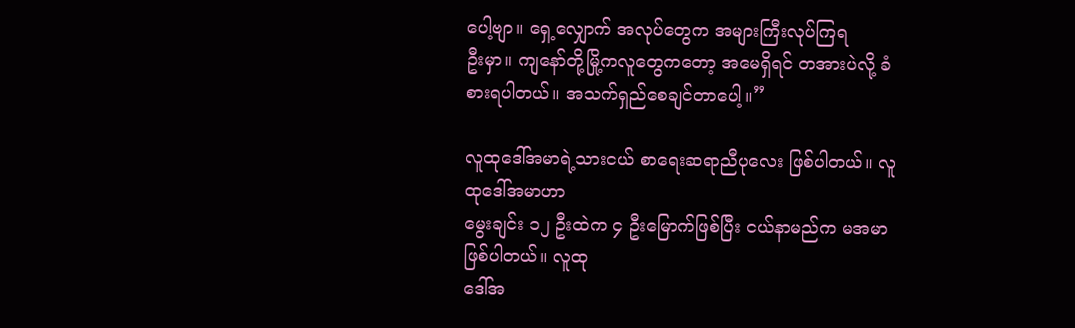ပေါ့ဗျာ။ ရှေ့လျှောက် အလုပ်တွေက အများကြီးလုပ်ကြရ
ဦးမှာ။ ကျနော်တို့မြို့ကလူတွေကတော့ အမေရှိရင် တအားပဲလို့ ခံစားရပါတယ်။ အသက်ရှည်စေချင်တာပေါ့။”

လူထုဒေါ်အမာရဲ့သားငယ် စာရေးဆရာညီပုလေး ဖြစ်ပါတယ်။ လူထုဒေါ်အမာဟာ
မွေးချင်း ၁၂ ဦးထဲက ၄ ဦးမြောက်ဖြစ်ပြီး ငယ်နာမည်က မအမာဖြစ်ပါတယ်။ လူထု
ဒေါ်အ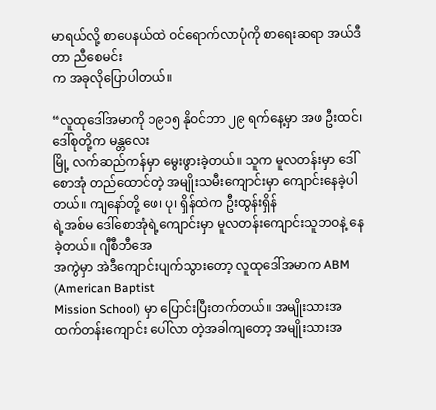မာရယ်လို့ စာပေနယ်ထဲ ဝင်ရောက်လာပုံကို စာရေးဆရာ အယ်ဒီတာ ညီစေမင်း
က အခုလိုပြောပါတယ်။

“လူထုဒေါ်အမာကို ၁၉၁၅ နိုဝင်ဘာ ၂၉ ရက်နေ့မှာ အဖ ဦးထင်၊ ဒေါ်စုတို့က မန္တလေး
မြို့ လက်ဆည်ကန်မှာ မွေးဖွားခဲ့တယ်။ သူက မူလတန်းမှာ ဒေါ်စောအုံ တည်ထောင်တဲ့ အမျိုးသမီးကျောင်းမှာ ကျောင်းနေခဲ့ပါတယ်။ ကျနော်တို့ ဖေ၊ ပု၊ ရှိန်ထဲက ဦးထွန်းရှိန်
ရဲ့အစ်မ ဒေါ်စောအုံရဲ့ကျောင်းမှာ မူလတန်းကျောင်းသူဘဝနဲ့ နေခဲ့တယ်။ ဂျီစီဘီအေ
အကွဲမှာ အဲဒီကျောင်းပျက်သွားတော့ လူထုဒေါ်အမာက ABM (American Baptist
Mission School) မှာ ပြောင်းပြီးတက်တယ်။ အမျိုးသားအထက်တန်းကျောင်း ပေါ်လာ တဲ့အခါကျတော့ အမျိုးသားအ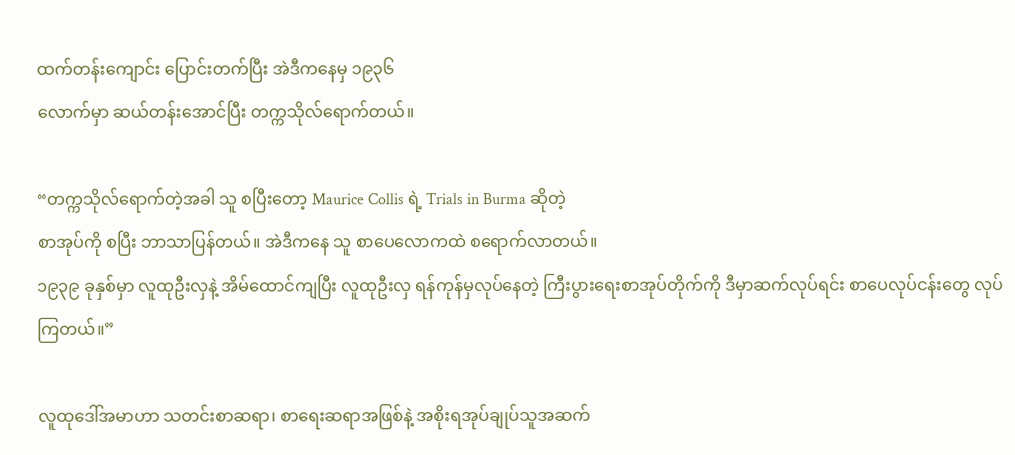ထက်တန်းကျောင်း ပြောင်းတက်ပြီး အဲဒီကနေမှ ၁၉၃၆
လောက်မှာ ဆယ်တန်းအောင်ပြီး တက္ကသိုလ်ရောက်တယ်။

“တက္ကသိုလ်ရောက်တဲ့အခါ သူ စပြီးတော့ Maurice Collis ရဲ့ Trials in Burma ဆိုတဲ့
စာအုပ်ကို စပြီး ဘာသာပြန်တယ်။ အဲဒီကနေ သူ စာပေလောကထဲ စရောက်လာတယ်။
၁၉၃၉ ခုနှစ်မှာ လူထုဦးလှနဲ့ အိမ်ထောင်ကျပြီး လူထုဦးလှ ရန်ကုန်မှလုပ်နေတဲ့ ကြီးပွားရေးစာအုပ်တိုက်ကို ဒီမှာဆက်လုပ်ရင်း စာပေလုပ်ငန်းတွေ လုပ်ကြတယ်။”

လူထုဒေါ်အမာဟာ သတင်းစာဆရာ၊ စာရေးဆရာအဖြစ်နဲ့ အစိုးရအုပ်ချုပ်သူအဆက်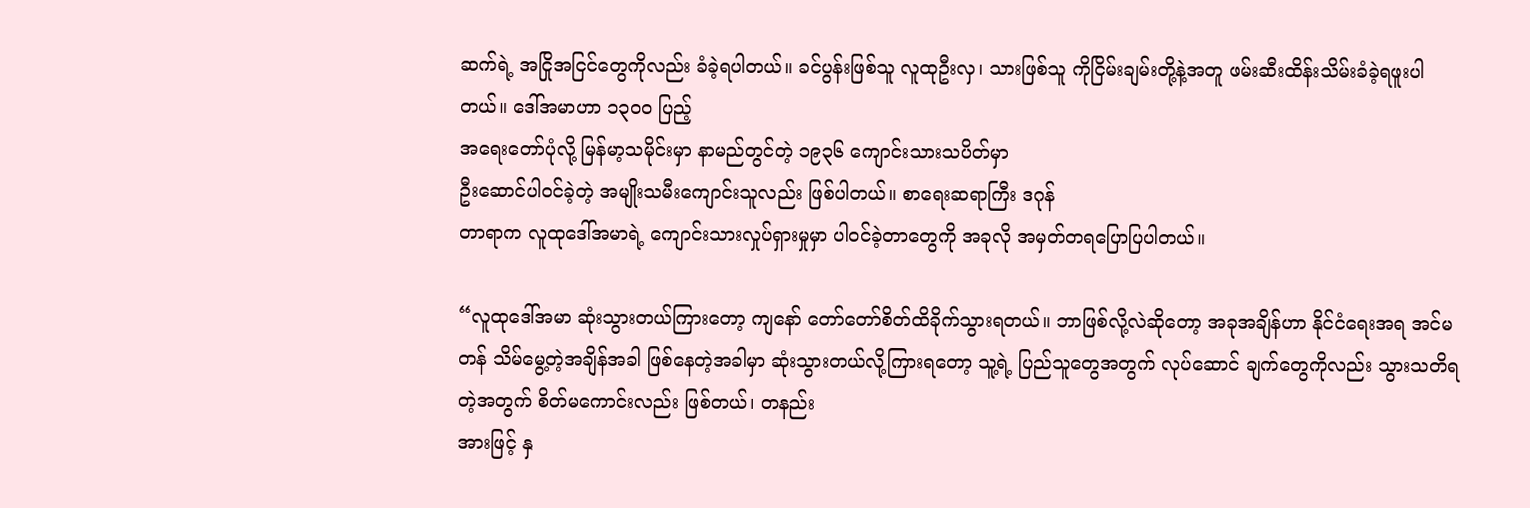ဆက်ရဲ့ အငြိုအငြင်တွေကိုလည်း ခံခဲ့ရပါတယ်။ ခင်ပွန်းဖြစ်သူ လူထုဦးလှ၊ သားဖြစ်သူ ကိုငြိမ်းချမ်းတို့နဲ့အတူ ဖမ်းဆီးထိန်းသိမ်းခံခဲ့ရဖူးပါတယ်။ ဒေါ်အမာဟာ ၁၃၀၀ ပြည့်
အရေးတော်ပုံလို့ မြန်မာ့သမိုင်းမှာ နာမည်တွင်တဲ့ ၁၉၃၆ ကျောင်းသားသပိတ်မှာ
ဦးဆောင်ပါဝင်ခဲ့တဲ့ အမျိုးသမီးကျောင်းသူလည်း ဖြစ်ပါတယ်။ စာရေးဆရာကြီး ဒဂုန်
တာရာက လူထုဒေါ်အမာရဲ့ ကျောင်းသားလှုပ်ရှားမှုမှာ ပါဝင်ခဲ့တာတွေကို အခုလို အမှတ်တရပြောပြပါတယ်။

“လူထုဒေါ်အမာ ဆုံးသွားတယ်ကြားတော့ ကျနော် တော်တော်စိတ်ထိခိုက်သွားရတယ်။ ဘာဖြစ်လို့လဲဆိုတော့ အခုအချိန်ဟာ နိုင်ငံရေးအရ အင်မတန် သိမ်မွေ့တဲ့အချိန်အခါ ဖြစ်နေတဲ့အခါမှာ ဆုံးသွားတယ်လို့ကြားရတော့ သူ့ရဲ့ ပြည်သူတွေအတွက် လုပ်ဆောင် ချက်တွေကိုလည်း သွားသတိရတဲ့အတွက် စိတ်မကောင်းလည်း ဖြစ်တယ်၊ တနည်း
အားဖြင့် နှ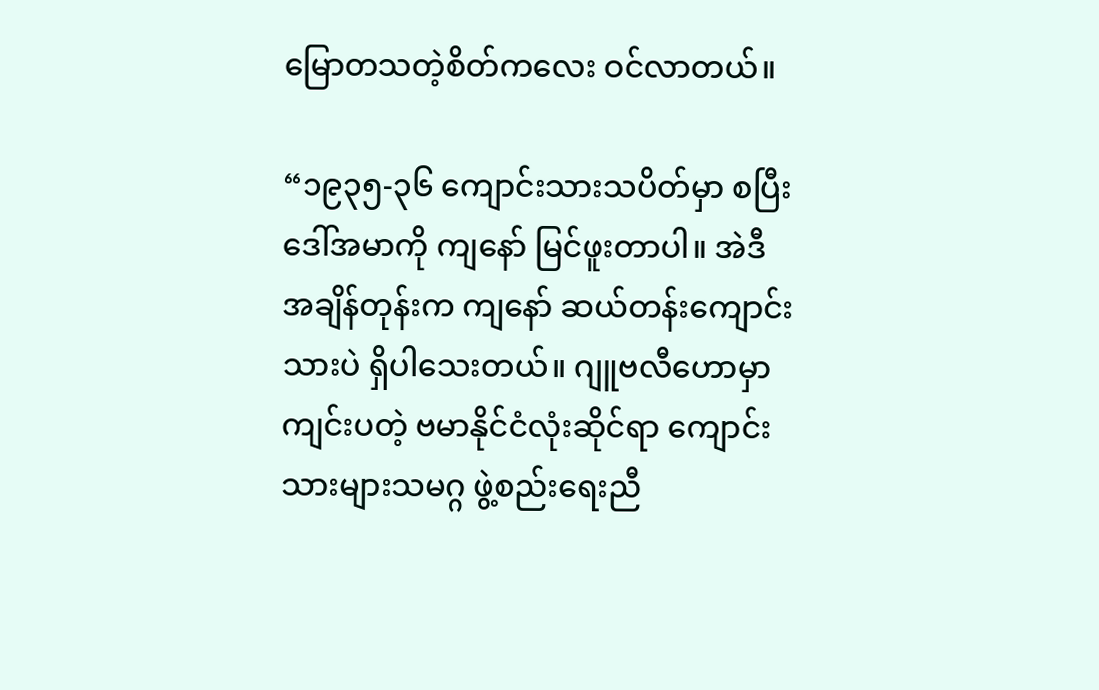မြောတသတဲ့စိတ်ကလေး ဝင်လာတယ်။

“၁၉၃၅-၃၆ ကျောင်းသားသပိတ်မှာ စပြီး ဒေါ်အမာကို ကျနော် မြင်ဖူးတာပါ။ အဲဒီ
အချိန်တုန်းက ကျနော် ဆယ်တန်းကျောင်းသားပဲ ရှိပါသေးတယ်။ ဂျူဗလီဟောမှာ
ကျင်းပတဲ့ ဗမာနိုင်ငံလုံးဆိုင်ရာ ကျောင်းသားများသမဂ္ဂ ဖွဲ့စည်းရေးညီ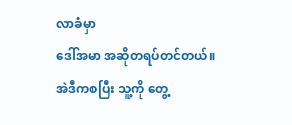လာခံမှာ
ဒေါ်အမာ အဆိုတရပ်တင်တယ်။ အဲဒီကစပြီး သူ့ကို တွေ့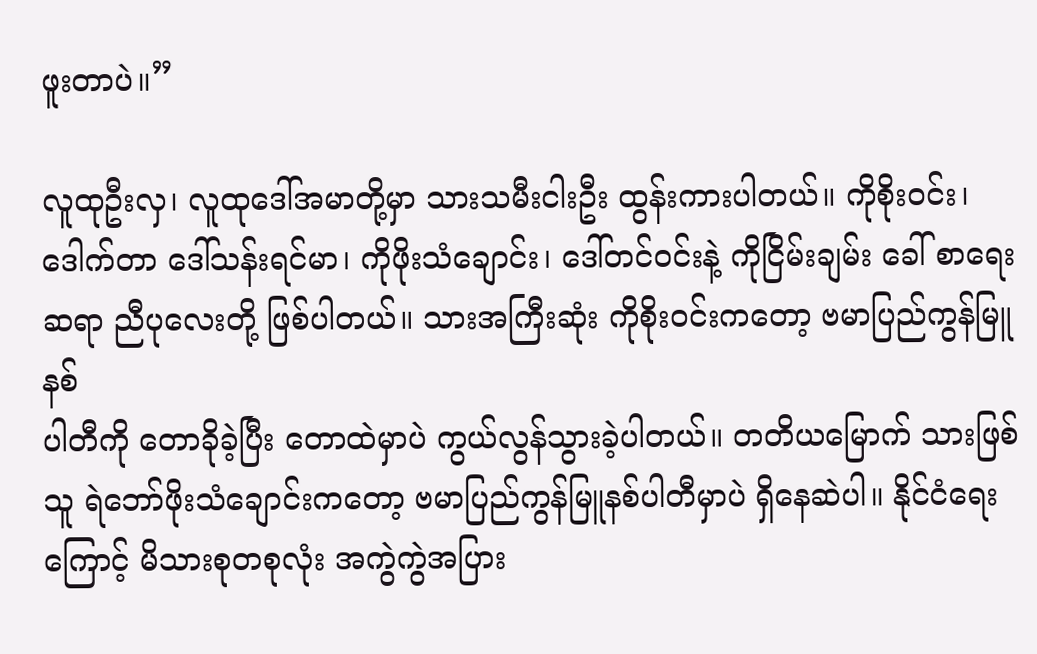ဖူးတာပဲ။”

လူထုဦးလှ၊ လူထုဒေါ်အမာတို့မှာ သားသမီးငါးဦး ထွန်းကားပါတယ်။ ကိုစိုးဝင်း၊
ဒေါက်တာ ဒေါ်သန်းရင်မာ၊ ကိုဖိုးသံချောင်း၊ ဒေါ်တင်ဝင်းနဲ့ ကိုငြိမ်းချမ်း ခေါ် စာရေး
ဆရာ ညီပုလေးတို့ ဖြစ်ပါတယ်။ သားအကြီးဆုံး ကိုစိုးဝင်းကတော့ ဗမာပြည်ကွန်မြူနစ်
ပါတီကို တောခိုခဲ့ပြီး တောထဲမှာပဲ ကွယ်လွန်သွားခဲ့ပါတယ်။ တတိယမြောက် သားဖြစ်
သူ ရဲဘော်ဖိုးသံချောင်းကတော့ ဗမာပြည်ကွန်မြူနစ်ပါတီမှာပဲ ရှိနေဆဲပါ။ နိုင်ငံရေး
ကြောင့် မိသားစုတစုလုံး အကွဲကွဲအပြား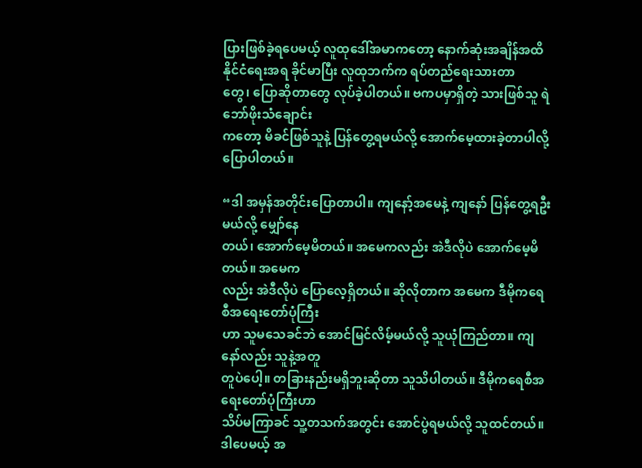ပြားဖြစ်ခဲ့ရပေမယ့် လူထုဒေါ်အမာကတော့ နောက်ဆုံးအချိန်အထိ နိုင်ငံရေးအရ ခိုင်မာပြီး လူထုဘက်က ရပ်တည်ရေးသားတာ
တွေ၊ ပြောဆိုတာတွေ လုပ်ခဲ့ပါတယ်။ ဗကပမှာရှိတဲ့ သားဖြစ်သူ ရဲဘော်ဖိုးသံချောင်း
ကတော့ မိခင်ဖြစ်သူနဲ့ ပြန်တွေ့ရမယ်လို့ အောက်မေ့ထားခဲ့တာပါလို့ ပြောပါတယ်။

“ဒါ အမှန်အတိုင်းပြောတာပါ။ ကျနော့်အမေနဲ့ ကျနော် ပြန်တွေ့ရဦးမယ်လို့ မျှော်နေ
တယ်၊ အောက်မေ့မိတယ်။ အမေကလည်း အဲဒီလိုပဲ အောက်မေ့မိတယ်။ အမေက
လည်း အဲဒီလိုပဲ ပြောလေ့ရှိတယ်။ ဆိုလိုတာက အမေက ဒီမိုကရေစီအရေးတော်ပုံကြီး
ဟာ သူမသေခင်ဘဲ အောင်မြင်လိမ့်မယ်လို့ သူယုံကြည်တာ။ ကျနော်လည်း သူနဲ့အတူ
တူပဲပေါ့။ တခြားနည်းမရှိဘူးဆိုတာ သူသိပါတယ်။ ဒီမိုကရေစီအရေးတော်ပုံကြီးဟာ
သိပ်မကြာခင် သူ့တသက်အတွင်း အောင်ပွဲရမယ်လို့ သူထင်တယ်။ ဒါပေမယ့် အ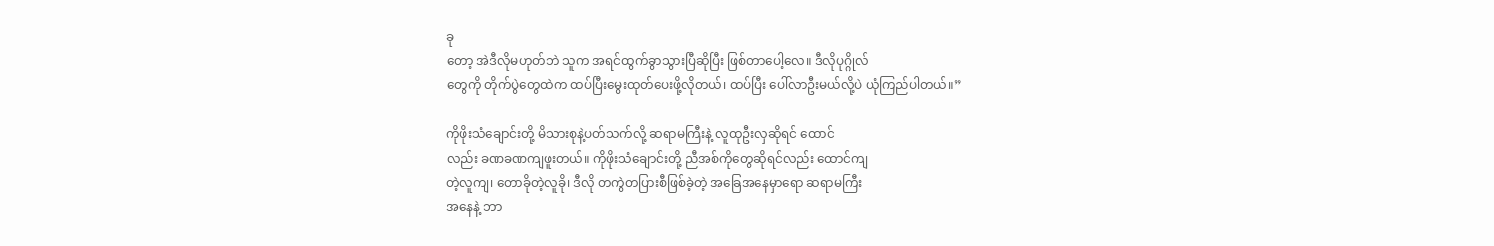ခု
တော့ အဲဒီလိုမဟုတ်ဘဲ သူက အရင်ထွက်ခွာသွားပြီဆိုပြီး ဖြစ်တာပေါ့လေ။ ဒီလိုပုဂ္ဂိုလ်
တွေကို တိုက်ပွဲတွေထဲက ထပ်ပြီးမွေးထုတ်ပေးဖို့လိုတယ်၊ ထပ်ပြီး ပေါ်လာဦးမယ်လို့ပဲ ယုံကြည်ပါတယ်။”

ကိုဖိုးသံချောင်းတို့ မိသားစုနဲ့ပတ်သက်လို့ ဆရာမကြီးနဲ့ လူထုဦးလှဆိုရင် ထောင်
လည်း ခဏခဏကျဖူးတယ်။ ကိုဖိုးသံချောင်းတို့ ညီအစ်ကိုတွေဆိုရင်လည်း ထောင်ကျ
တဲ့လူကျ၊ တောခိုတဲ့လူခို၊ ဒီလို တကွဲတပြားစီဖြစ်ခဲ့တဲ့ အခြေအနေမှာရော ဆရာမကြီး
အနေနဲ့ ဘာ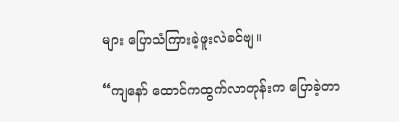များ ပြောသံကြားခဲ့ဖူးလဲခင်ဗျ။

“ကျနော် ထောင်ကထွက်လာတုန်းက ပြောခဲ့တာ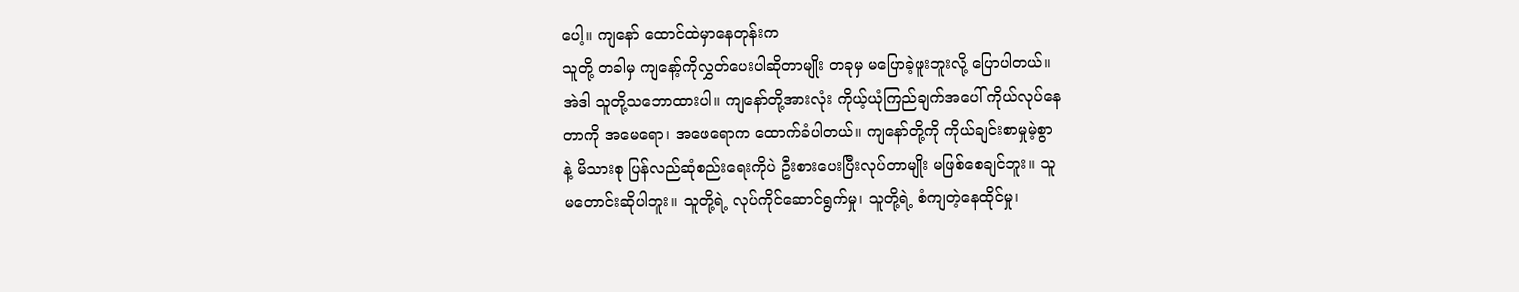ပေါ့။ ကျနော် ထောင်ထဲမှာနေတုန်းက
သူတို့ တခါမှ ကျနော့်ကိုလွှတ်ပေးပါဆိုတာမျိုး တခုမှ မပြောခဲ့ဖူးဘူးလို့ ပြောပါတယ်။
အဲဒါ သူတို့သဘောထားပါ။ ကျနော်တို့အားလုံး ကိုယ့်ယုံကြည်ချက်အပေါ် ကိုယ်လုပ်နေ
တာကို အမေရော၊ အဖေရောက ထောက်ခံပါတယ်။ ကျနော်တို့ကို ကိုယ်ချင်းစာမှုမဲ့စွာ
နဲ့ မိသားစု ပြန်လည်ဆုံစည်းရေးကိုပဲ ဦးစားပေးပြီးလုပ်တာမျိုး မဖြစ်စေချင်ဘူး။ သူ
မတောင်းဆိုပါဘူး။ သူတို့ရဲ့ လုပ်ကိုင်ဆောင်ရွက်မှု၊ သူတို့ရဲ့ စံကျတဲ့နေထိုင်မှု၊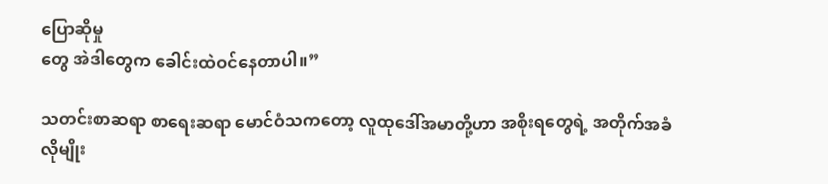ပြောဆိုမှု
တွေ အဲဒါတွေက ခေါင်းထဲဝင်နေတာပါ။”

သတင်းစာဆရာ စာရေးဆရာ မောင်ဝံသကတော့ လူထုဒေါ်အမာတို့ဟာ အစိုးရတွေရဲ့ အတိုက်အခံလိုမျိုး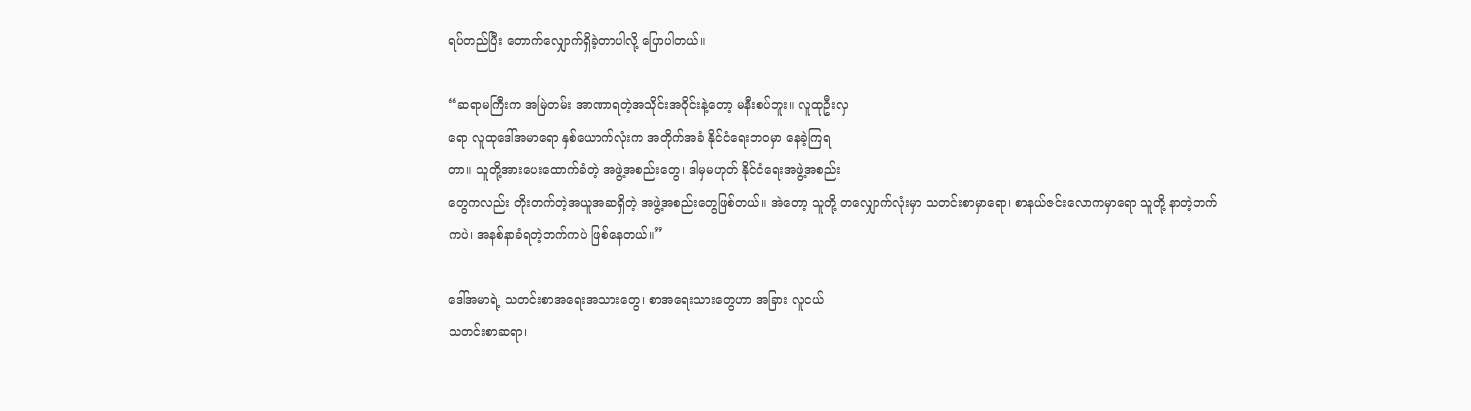ရပ်တည်ပြီး တောက်လျှောက်ရှိခဲ့တာပါလို့ ပြောပါတယ်။

“ဆရာမကြီးက အမြဲတမ်း အာဏာရတဲ့အသိုင်းအဝိုင်းနဲ့တော့ မနီးစပ်ဘူး။ လူထုဦးလှ
ရော လူထုဒေါ်အမာရော နှစ်ယောက်လုံးက အတိုက်အခံ နိုင်ငံရေးဘဝမှာ နေခဲ့ကြရ
တာ။ သူတို့အားပေးထောက်ခံတဲ့ အဖွဲ့အစည်းတွေ၊ ဒါမှမဟုတ် နိုင်ငံရေးအဖွဲ့အစည်း
တွေကလည်း တိုးတက်တဲ့အယူအဆရှိတဲ့ အဖွဲ့အစည်းတွေဖြစ်တယ်။ အဲတော့ သူတို့ တလျှောက်လုံးမှာ သတင်းစာမှာရော၊ စာနယ်ဇင်းလောကမှာရော သူတို့ နာတဲ့ဘက်
ကပဲ၊ အနစ်နာခံရတဲ့ဘက်ကပဲ ဖြစ်နေတယ်။”

ဒေါ်အမာရဲ့ သတင်းစာအရေးအသားတွေ၊ စာအရေးသားတွေဟာ အခြား လူငယ်
သတင်းစာဆရာ၊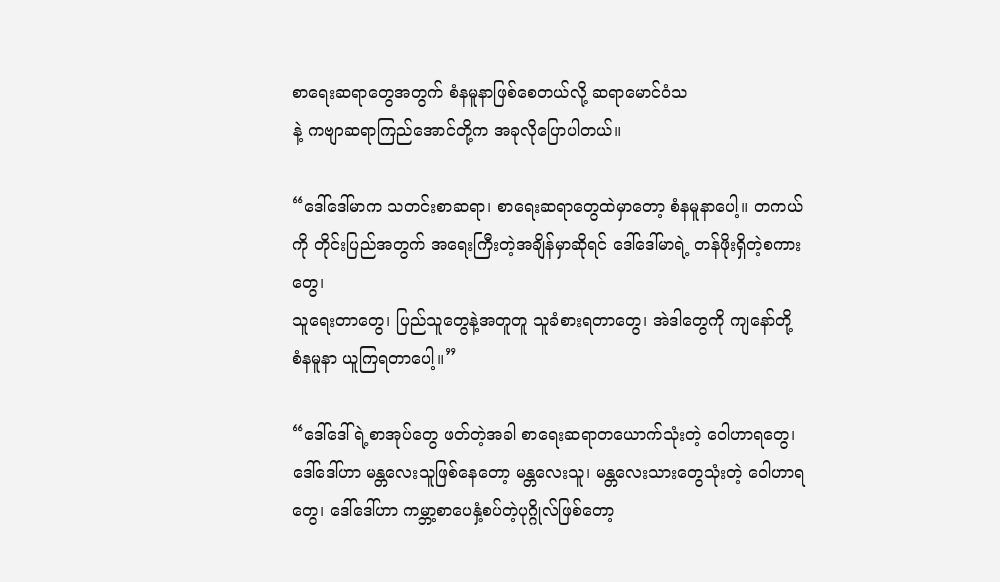စာရေးဆရာတွေအတွက် စံနမူနာဖြစ်စေတယ်လို့ ဆရာမောင်ဝံသ
နဲ့ ကဗျာဆရာကြည်အောင်တို့က အခုလိုပြောပါတယ်။

“ဒေါ်ဒေါ်မာက သတင်းစာဆရာ၊ စာရေးဆရာတွေထဲမှာတော့ စံနမူနာပေါ့။ တကယ်ကို တိုင်းပြည်အတွက် အရေးကြီးတဲ့အချိန်မှာဆိုရင် ဒေါ်ဒေါ်မာရဲ့ တန်ဖိုးရှိတဲ့စကားတွေ၊
သူရေးတာတွေ၊ ပြည်သူတွေနဲ့အတူတူ သူခံစားရတာတွေ၊ အဲဒါတွေကို ကျနော်တို့
စံနမူနာ ယူကြရတာပေါ့။”

“ဒေါ်ဒေါ်ရဲ့စာအုပ်တွေ ဖတ်တဲ့အခါ စာရေးဆရာတယောက်သုံးတဲ့ ဝေါဟာရတွေ၊
ဒေါ်ဒေါ်ဟာ မန္တလေးသူဖြစ်နေတော့ မန္တလေးသူ၊ မန္တလေးသားတွေသုံးတဲ့ ဝေါဟာရ
တွေ၊ ဒေါ်ဒေါ်ဟာ ကမ္ဘာ့စာပေနှံ့စပ်တဲ့ပုဂ္ဂိုလ်ဖြစ်တော့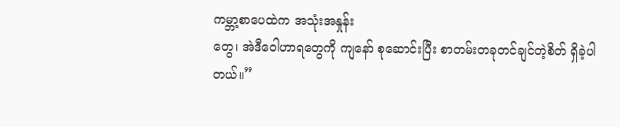ကမ္ဘာ့စာပေထဲက အသုံးအနှုန်း
တွေ၊ အဲဒီဝေါဟာရတွေကို ကျနော် စုဆောင်းပြီး စာတမ်းတခုတင်ချင်တဲ့စိတ် ရှိခဲ့ပါ
တယ်။”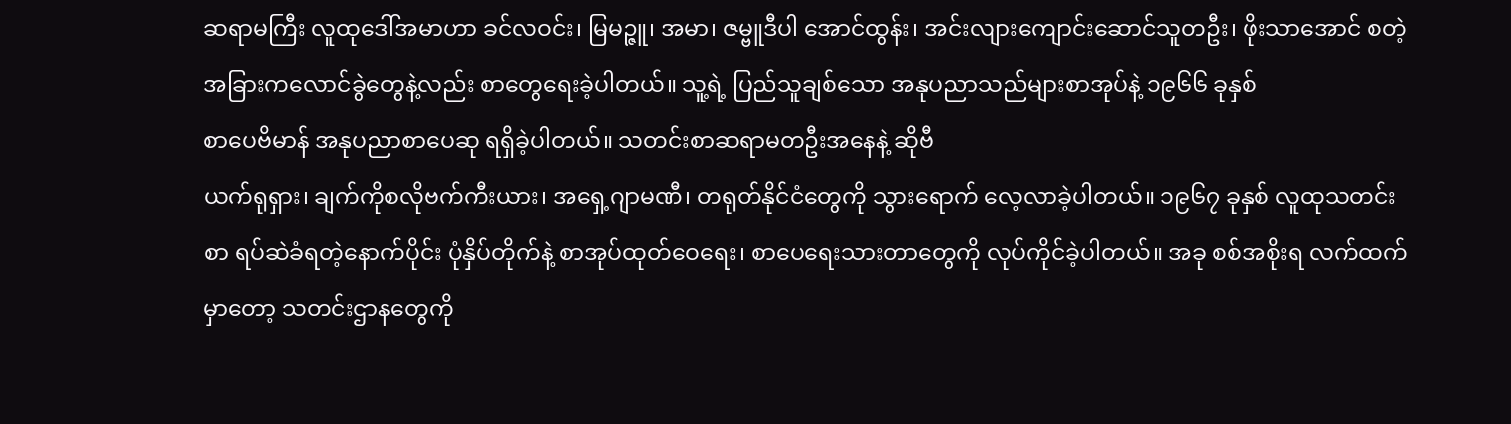ဆရာမကြီး လူထုဒေါ်အမာဟာ ခင်လဝင်း၊ မြမဉ္ဇူ၊ အမာ၊ ဇမ္ဗူဒီပါ အောင်ထွန်း၊ အင်းလျားကျောင်းဆောင်သူတဦး၊ ဖိုးသာအောင် စတဲ့ အခြားကလောင်ခွဲတွေနဲ့လည်း စာတွေရေးခဲ့ပါတယ်။ သူ့ရဲ့ ပြည်သူချစ်သော အနုပညာသည်များစာအုပ်နဲ့ ၁၉၆၆ ခုနှစ်
စာပေဗိမာန် အနုပညာစာပေဆု ရရှိခဲ့ပါတယ်။ သတင်းစာဆရာမတဦးအနေနဲ့ ဆိုဗီ
ယက်ရုရှား၊ ချက်ကိုစလိုဗက်ကီးယား၊ အရှေ့ဂျာမဏီ၊ တရုတ်နိုင်ငံတွေကို သွားရောက် လေ့လာခဲ့ပါတယ်။ ၁၉၆၇ ခုနှစ် လူထုသတင်းစာ ရပ်ဆဲခံရတဲ့နောက်ပိုင်း ပုံနှိပ်တိုက်နဲ့ စာအုပ်ထုတ်ဝေရေး၊ စာပေရေးသားတာတွေကို လုပ်ကိုင်ခဲ့ပါတယ်။ အခု စစ်အစိုးရ လက်ထက်မှာတော့ သတင်းဌာနတွေကို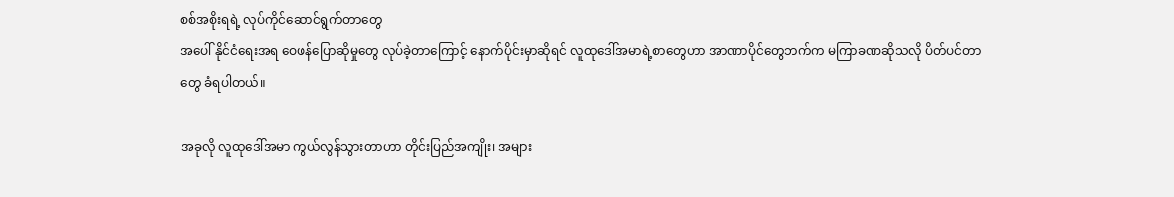စစ်အစိုးရရဲ့ လုပ်ကိုင်ဆောင်ရွက်တာတွေ
အပေါ် နိုင်ငံရေးအရ ဝေဖန်ပြောဆိုမှုတွေ လုပ်ခဲ့တာကြောင့် နောက်ပိုင်းမှာဆိုရင် လူထုဒေါ်အမာရဲ့စာတွေဟာ အာဏာပိုင်တွေဘက်က မကြာခဏဆိုသလို ပိတ်ပင်တာ
တွေ ခံရပါတယ်။

အခုလို လူထုဒေါ်အမာ ကွယ်လွန်သွားတာဟာ တိုင်းပြည်အကျိုး၊ အများ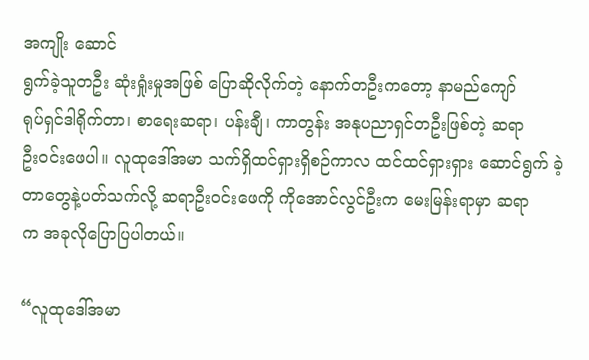အကျိုး ဆောင်
ရွက်ခဲ့သူတဦး ဆုံးရှုံးမှုအဖြစ် ပြောဆိုလိုက်တဲ့ နောက်တဦးကတော့ နာမည်ကျော်
ရုပ်ရှင်ဒါရိုက်တာ၊ စာရေးဆရာ၊ ပန်းချီ၊ ကာတွန်း အနုပညာရှင်တဦးဖြစ်တဲ့ ဆရာ
ဦးဝင်းဖေပါ။ လူထုဒေါ်အမာ သက်ရှိထင်ရှားရှိစဉ်ကာလ ထင်ထင်ရှားရှား ဆောင်ရွက် ခဲ့တာတွေနဲ့ပတ်သက်လို့ ဆရာဦးဝင်းဖေကို ကိုအောင်လွင်ဦးက မေးမြန်းရာမှာ ဆရာ
က အခုလိုပြောပြပါတယ်။

“လူထုဒေါ်အမာ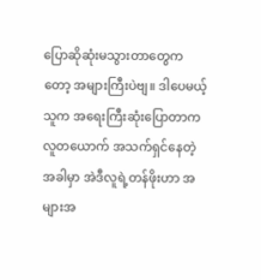ပြောဆိုဆုံးမသွားတာတွေကတော့ အများကြီးပဲဗျ။ ဒါပေမယ့် သူက အရေးကြီးဆုံးပြောတာက လူတယောက် အသက်ရှင်နေတဲ့အခါမှာ အဲဒီလူရဲ့တန်ဖိုးဟာ အများအ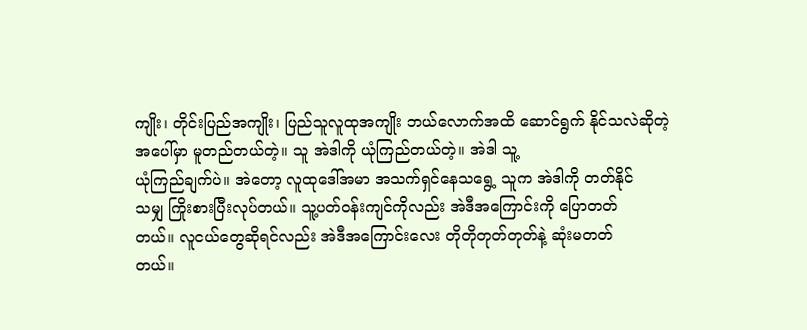ကျိုး၊ တိုင်းပြည်အကျိုး၊ ပြည်သူလူထုအကျိုး ဘယ်လောက်အထိ ဆောင်ရွက် နိုင်သလဲဆိုတဲ့အပေါ်မှာ မူတည်တယ်တဲ့။ သူ အဲဒါကို ယုံကြည်တယ်တဲ့။ အဲဒါ သူ့
ယုံကြည်ချက်ပဲ။ အဲတော့ လူထုဒေါ်အမာ အသက်ရှင်နေသရွေ့ သူက အဲဒါကို တတ်နိုင်
သမျှ ကြိုးစားပြီးလုပ်တယ်။ သူ့ပတ်ဝန်းကျင်ကိုလည်း အဲဒီအကြောင်းကို ပြောတတ်
တယ်။ လူငယ်တွေဆိုရင်လည်း အဲဒီအကြောင်းလေး တိုတိုတုတ်တုတ်နဲ့ ဆုံးမတတ်
တယ်။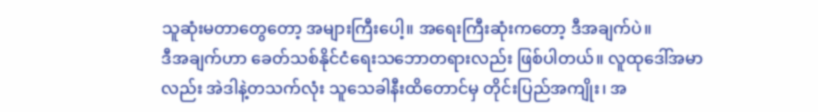သူဆုံးမတာတွေတော့ အများကြီးပေါ့။ အရေးကြီးဆုံးကတော့ ဒီအချက်ပဲ။
ဒီအချက်ဟာ ခေတ်သစ်နိုင်ငံရေးသဘောတရားလည်း ဖြစ်ပါတယ်။ လူထုဒေါ်အမာ
လည်း အဲဒါနဲ့တသက်လုံး သူသေခါနီးထိတောင်မှ တိုင်းပြည်အကျိုး၊ အ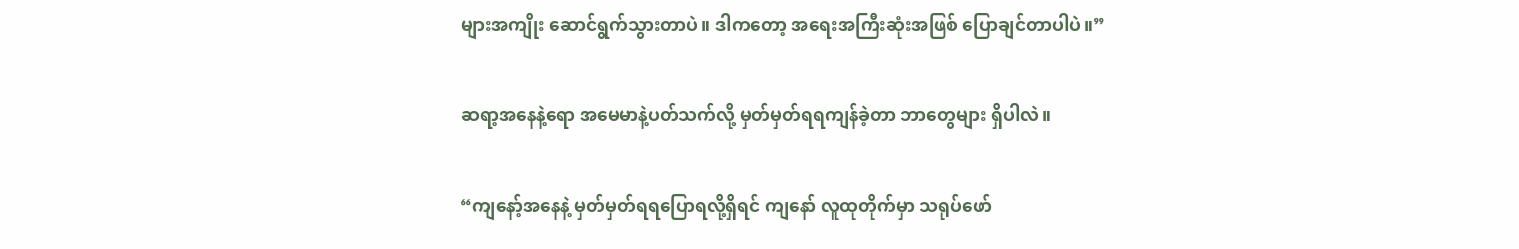များအကျိုး ဆောင်ရွက်သွားတာပဲ။ ဒါကတော့ အရေးအကြီးဆုံးအဖြစ် ပြောချင်တာပါပဲ။”

ဆရာ့အနေနဲ့ရော အမေမာနဲ့ပတ်သက်လို့ မှတ်မှတ်ရရကျန်ခဲ့တာ ဘာတွေများ ရှိပါလဲ။

“ကျနော့်အနေနဲ့ မှတ်မှတ်ရရပြောရလို့ရှိရင် ကျနော် လူထုတိုက်မှာ သရုပ်ဖော်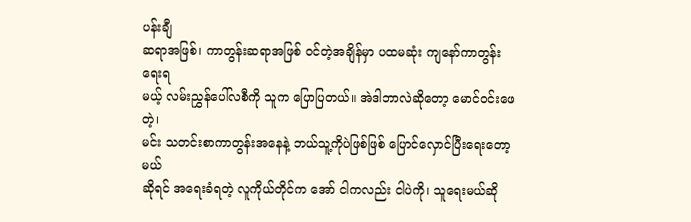ပန်းချီ
ဆရာအဖြစ်၊ ကာတွန်းဆရာအဖြစ် ဝင်တဲ့အချိန်မှာ ပထမဆုံး ကျနော်ကာတွန်းရေးရ
မယ့် လမ်းညွှန်ပေါ်လစီကို သူက ပြောပြတယ်။ အဲဒါဘာလဲဆိုတော့ မောင်ဝင်းဖေတဲ့၊
မင်း သတင်းစာကာတွန်းအနေနဲ့ ဘယ်သူ့ကိုပဲဖြစ်ဖြစ် ပြောင်လှောင်ပြီးရေးတော့မယ်
ဆိုရင် အရေးခံရတဲ့ လူကိုယ်တိုင်က အော် ငါကလည်း ငါပဲကို၊ သူရေးမယ်ဆို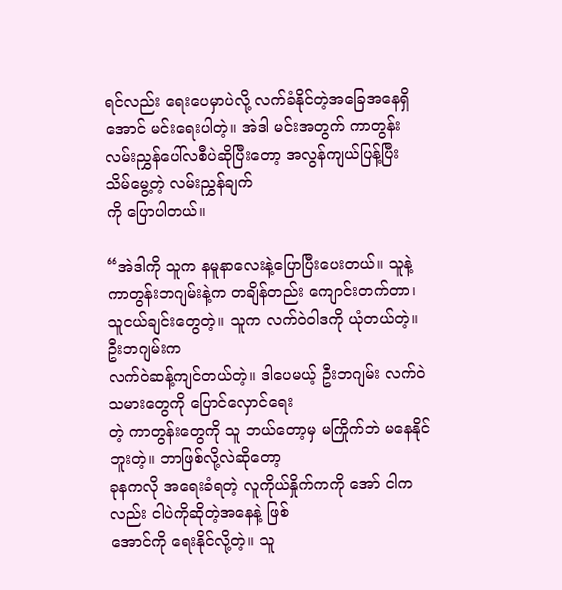ရင်လည်း ရေးပေမှာပဲလို့ လက်ခံနိုင်တဲ့အခြေအနေရှိအောင် မင်းရေးပါတဲ့။ အဲဒါ မင်းအတွက် ကာတွန်းလမ်းညွှန်ပေါ်လစီပဲဆိုပြီးတော့ အလွန်ကျယ်ပြန့်ပြီး သိမ်မွေ့တဲ့ လမ်းညွှန်ချက်
ကို ပြောပါတယ်။

“အဲဒါကို သူက နမူနာလေးနဲ့ပြောပြီးပေးတယ်။ သူနဲ့ ကာတွန်းဘဂျမ်းနဲ့က တချိန်တည်း ကျောင်းတက်တာ၊ သူငယ်ချင်းတွေတဲ့။ သူက လက်ဝဲဝါဒကို ယုံတယ်တဲ့။ ဦးဘဂျမ်းက
လက်ဝဲဆန့်ကျင်တယ်တဲ့။ ဒါပေမယ့် ဦးဘဂျမ်း လက်ဝဲသမားတွေကို ပြောင်လှောင်ရေး
တဲ့ ကာတွန်းတွေကို သူ ဘယ်တော့မှ မကြိုက်ဘဲ မနေနိုင်ဘူးတဲ့။ ဘာဖြစ်လို့လဲဆိုတော့
ခုနကလို အရေးခံရတဲ့ လူကိုယ်နှိုက်ကကို အော် ငါကလည်း ငါပဲကိုဆိုတဲ့အနေနဲ့ ဖြစ်
အောင်ကို ရေးနိုင်လို့တဲ့။ သူ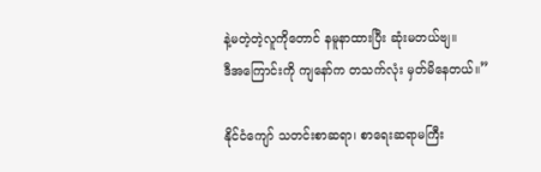နဲ့မတဲ့တဲ့လူကိုတောင် နမူနာထားပြီး ဆုံးမတယ်ဗျ။
ဒီအကြောင်းကို ကျနော်က တသက်လုံး မှတ်မိနေတယ်။”

နိုင်ငံကျော် သတင်းစာဆရာ၊ စာရေးဆရာမကြီး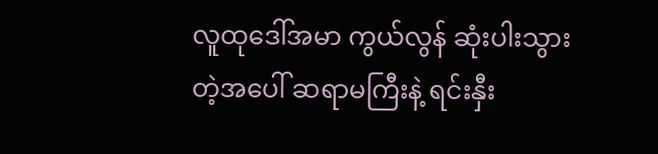လူထုဒေါ်အမာ ကွယ်လွန် ဆုံးပါးသွား
တဲ့အပေါ် ဆရာမကြီးနဲ့ ရင်းနှီး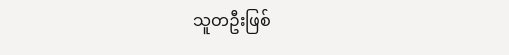သူတဦးဖြစ်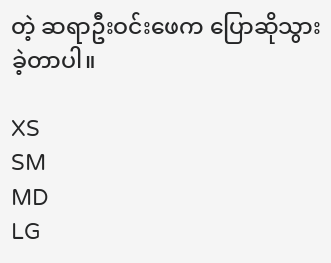တဲ့ ဆရာဦးဝင်းဖေက ပြောဆိုသွားခဲ့တာပါ။

XS
SM
MD
LG